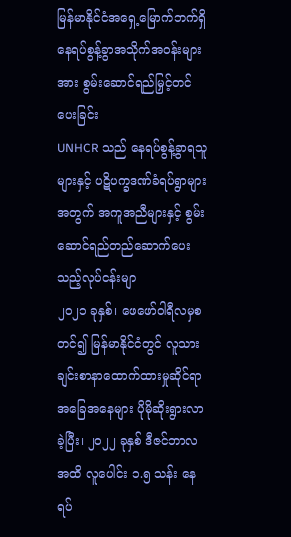မြန်မာနိုင်ငံအရှေ့မြောက်ဘက်ရှိ နေရပ်စွန့်ခွာအသိုက်အဝန်းများအား စွမ်းဆောင်ရည်မြှင့်တင်ပေးခြင်း
UNHCR သည် နေရပ်စွန့်ခွာရသူများနှင့် ပဋိပက္ခဒဏ်ခံရပ်ရွာများအတွက် အကူအညီများနှင့် စွမ်းဆောင်ရည်တည်ဆောက်ပေးသည့်လုပ်ငန်းမျာ
၂၀၂၁ ခုနှစ်၊ ဖေဖော်ဝါရီလမှစတင်၍ မြန်မာနိုင်ငံတွင် လူသားချင်းစာနာထောက်ထားမှုဆိုင်ရာ အခြေအနေများ ပိုမိုဆိုးရွားလာခဲ့ပြီး၊ ၂၀၂၂ ခုနှစ် ဒီဇင်ဘာလအထိ လူပေါင်း ၁.၅ သန်း နေရပ်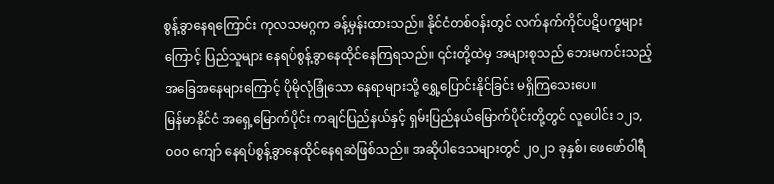စွန့်ခွာနေရကြောင်း ကုလသမဂ္ဂက ခန့်မှန်းထားသည်။ နိုင်ငံတစ်ဝန်းတွင် လက်နက်ကိုင်ပဋိပက္ခများကြောင့် ပြည်သူများ နေရပ်စွန့်ခွာနေထိုင်နေကြရသည်။ ၎င်းတို့ထဲမှ အများစုသည် ဘေးမကင်းသည့် အခြေအနေများကြောင့် ပိုမိုလုံခြုံသော နေရာများသို့ ရွှေ့ပြောင်းနိုင်ခြင်း မရှိကြသေးပေ။
မြန်မာနိုင်ငံ အရှေ့မြောက်ပိုင်း ကချင်ပြည်နယ်နှင့် ရှမ်းပြည်နယ်မြောက်ပိုင်းတို့တွင် လူပေါင်း ၁၂၁,၀၀၀ ကျော် နေရပ်စွန့်ခွာနေထိုင်နေရဆဲဖြစ်သည်။ အဆိုပါဒေသများတွင် ၂၀၂၁ ခုနှစ်၊ ဖေဖော်ဝါရီ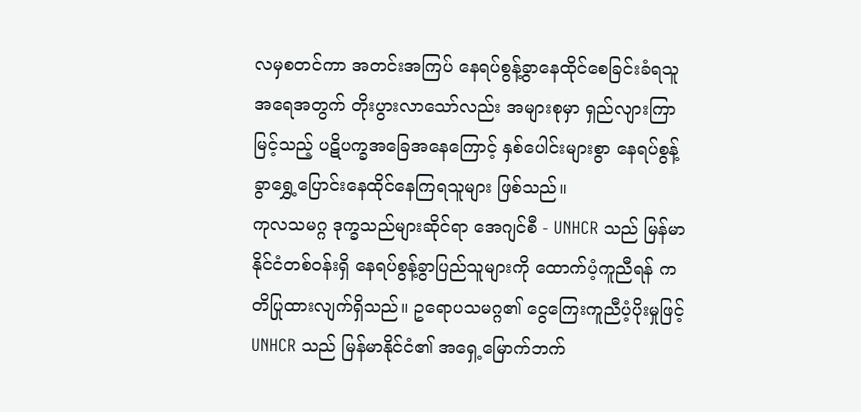လမှစတင်ကာ အတင်းအကြပ် နေရပ်စွန့်ခွာနေထိုင်စေခြင်းခံရသူ အရေအတွက် တိုးပွားလာသော်လည်း အများစုမှာ ရှည်လျားကြာမြင့်သည့် ပဋိပက္ခအခြေအနေကြောင့် နှစ်ပေါင်းများစွာ နေရပ်စွန့်ခွာရွှေ့ပြောင်းနေထိုင်နေကြရသူများ ဖြစ်သည်။
ကုလသမဂ္ဂ ဒုက္ခသည်များဆိုင်ရာ အေဂျင်စီ - UNHCR သည် မြန်မာနိုင်ငံတစ်ဝန်းရှိ နေရပ်စွန့်ခွာပြည်သူများကို ထောက်ပံ့ကူညီရန် ကတိပြုထားလျက်ရှိသည်။ ဥရောပသမဂ္ဂ၏ ငွေကြေးကူညီပံ့ပိုးမှုဖြင့် UNHCR သည် မြန်မာနိုင်ငံ၏ အရှေ့မြောက်ဘက်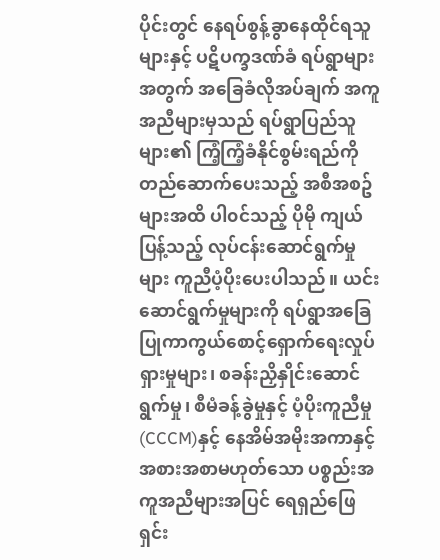ပိုင်းတွင် နေရပ်စွန့်ခွာနေထိုင်ရသူများနှင့် ပဋိပက္ခဒဏ်ခံ ရပ်ရွာများအတွက် အခြေခံလိုအပ်ချက် အကူအညီများမှသည် ရပ်ရွာပြည်သူများ၏ ကြံ့ကြံ့ခံနိုင်စွမ်းရည်ကို တည်ဆောက်ပေးသည့် အစီအစဥ်များအထိ ပါ၀င်သည့် ပိုမို ကျယ်ပြန့်သည့် လုပ်ငန်းဆောင်ရွက်မှုများ ကူညီပံ့ပိုးပေးပါသည်။ ယင်းဆောင်ရွက်မှုများကို ရပ်ရွာအခြေပြုကာကွယ်စောင့်ရှောက်ရေးလှုပ်ရှားမှုများ၊ စခန်းညှိနှိုင်းဆောင်ရွက်မှု၊ စီမံခန့်ခွဲမှုနှင့် ပံ့ပိုးကူညီမှု (CCCM)နှင့် နေအိမ်အမိုးအကာနှင့် အစားအစာမဟုတ်သော ပစ္စည်းအကူအညီများအပြင် ရေရှည်ဖြေရှင်း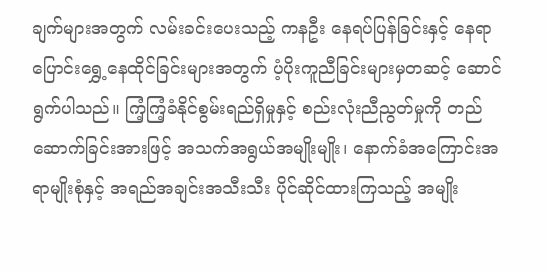ချက်များအတွက် လမ်းခင်းပေးသည့် ကနဦး နေရပ်ပြန်ခြင်းနှင့် နေရာပြောင်းရွှေ့နေထိုင်ခြင်းများအတွက် ပံ့ပိုးကူညီခြင်းများမှတဆင့် ဆောင်ရွက်ပါသည်။ ကြံ့ကြံ့ခံနိုင်စွမ်းရည်ရှိမှုနှင့် စည်းလုံးညီညွတ်မှုကို တည်ဆောက်ခြင်းအားဖြင့် အသက်အရွယ်အမျိုးမျိုး၊ နောက်ခံအကြောင်းအရာမျိုးစုံနှင့် အရည်အချင်းအသီးသီး ပိုင်ဆိုင်ထားကြသည့် အမျိုး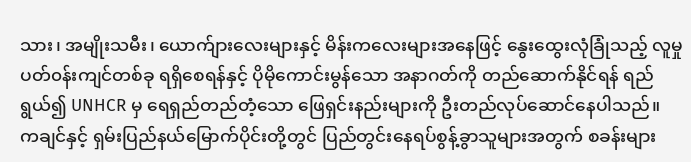သား၊ အမျိုးသမီး၊ ယောက်ျားလေးများနှင့် မိန်းကလေးများအနေဖြင့် နွေးထွေးလုံခြုံသည့် လူမှုပတ်၀န်းကျင်တစ်ခု ရရှိစေရန်နှင့် ပိုမိုကောင်းမွန်သော အနာဂတ်ကို တည်ဆောက်နိုင်ရန် ရည်ရွယ်၍ UNHCR မှ ရေရှည်တည်တံ့သော ဖြေရှင်းနည်းများကို ဦးတည်လုပ်ဆောင်နေပါသည်။
ကချင်နှင့် ရှမ်းပြည်နယ်မြောက်ပိုင်းတို့တွင် ပြည်တွင်းနေရပ်စွန့်ခွာသူများအတွက် စခန်းများ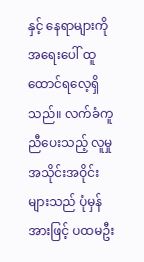နှင့် နေရာများကို အရေးပေါ် ထူထောင်ရလေ့ရှိသည်။ လက်ခံကူညီပေးသည့် လူမှုအသိုင်းအဝိုင်းများသည် ပုံမှန်အားဖြင့် ပထမဦး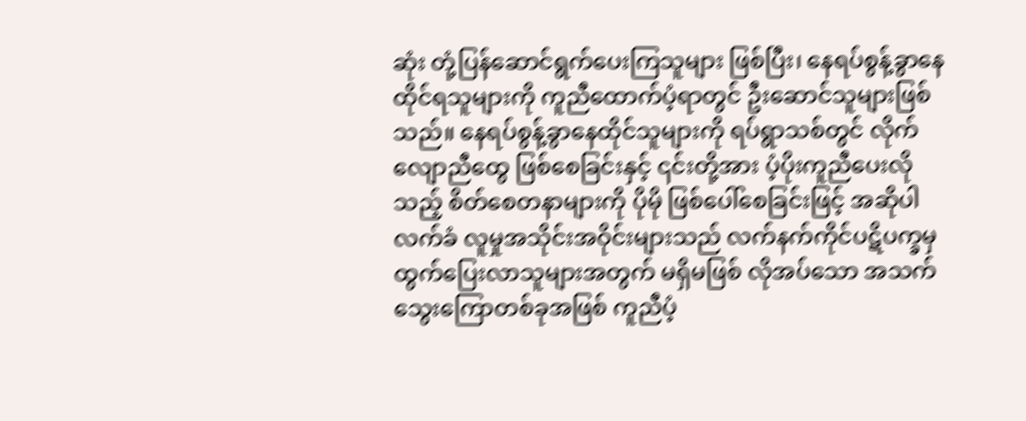ဆုံး တုံ့ပြန်ဆောင်ရွက်ပေးကြသူများ ဖြစ်ပြီး၊ နေရပ်စွန့်ခွာနေထိုင်ရသူများကို ကူညီထောက်ပံ့ရာတွင် ဦးဆောင်သူများဖြစ်သည်။ နေရပ်စွန့်ခွာနေထိုင်သူများကို ရပ်ရွာသစ်တွင် လိုက်လျောညီထွေ ဖြစ်စေခြင်းနှင့် ၎င်းတို့အား ပံ့ပိုးကူညီပေးလိုသည့် စိတ်စေတနာများကို ပိုမို ဖြစ်ပေါ်စေခြင်းဖြင့် အဆိုပါ လက်ခံ လူမှုအသိုင်းအဝိုင်းများသည် လက်နက်ကိုင်ပဋိပက္ခမှ ထွက်ပြေးလာသူများအတွက် မရှိမဖြစ် လိုအပ်သော အသက်သွေးကြောတစ်ခုအဖြစ် ကူညီပံ့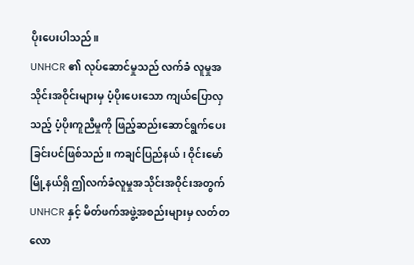ပိုးပေးပါသည်။
UNHCR ၏ လုပ်ဆောင်မှုသည် လက်ခံ လူမှုအသိုင်းအဝိုင်းများမှ ပံ့ပိုးပေးသော ကျယ်ပြောလှသည့် ပံ့ပိုးကူညီမှုကို ဖြည့်ဆည်းဆောင်ရွက်ပေးခြင်းပင်ဖြစ်သည်။ ကချင်ပြည်နယ်၊ ဝိုင်းမော်မြို့နယ်ရှိ ဤလက်ခံလူမှုအသိုင်းအဝိုင်းအတွက် UNHCR နှင့် မိတ်ဖက်အဖွဲ့အစည်းများမှ လတ်တလော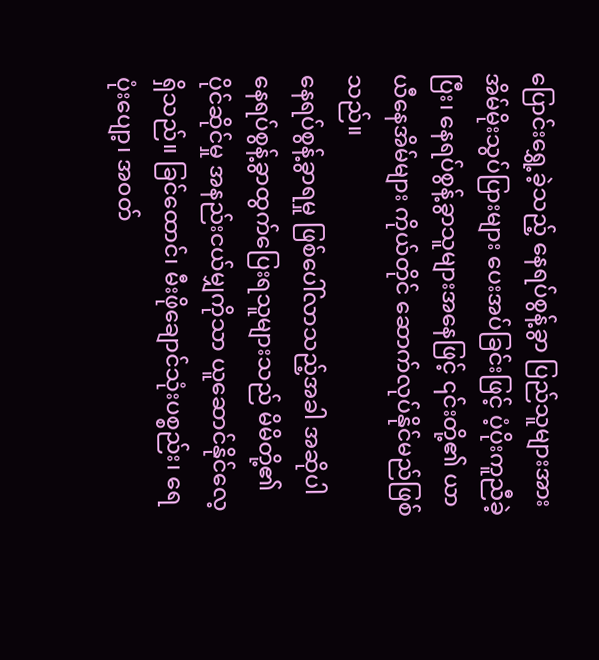ပြောင်းရွှေ့ခဲ့သည့် နေရပ်စွန့်ခွာ ပြည်သူများအား အိမ်မိုးသွပ်ပြားများ ပေးအပ်ခြင်းဖြင့် ပံ့ပိုးကူညီခဲ့ပြီး၊ နေရပ်စွန့်ခွာသူများအနေဖြင့် ၎င်းတို့၏ ယာယီနေအိမ်များ ကိုယ်တိုင် ဆောက်လုပ်နိုင်မည်ဖြစ်သည်။
နေရပ်စွန့်ခွာရမှု ဖြစ်ပေါ်လာသည့်အခါ အဆိုပါ နေရပ်စွန့်ခွာထွက်ပြေးရသူများသည် မိမိတို့၏ ပိုင်ဆိုင်မှု အနည်းငယ်မျှကိုသာ ယူဆောင်နိုင်လေ့ရှိသည်။ ခြင်ထောင်၊ မီးဖိုချောင်သုံးပစ္စည်း၊ ရေပုံးပျော့၊ အ၀တ်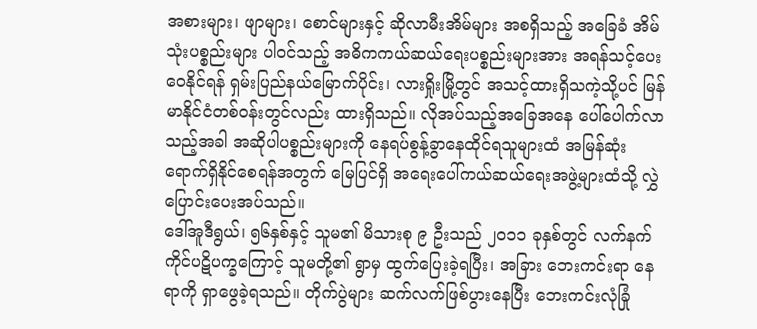အစားများ၊ ဖျာများ၊ စောင်များနှင့် ဆိုလာမီးအိမ်များ အစရှိသည့် အခြေခံ အိမ်သုံးပစ္စည်းများ ပါ၀င်သည့် အဓိကကယ်ဆယ်ရေးပစ္စည်းများအား အရန်သင့်ပေးဝေနိုင်ရန် ရှမ်းပြည်နယ်မြောက်ပိုင်း၊ လားရှိုးမြို့တွင် အသင့်ထားရှိသကဲ့သို့ပင် မြန်မာနိုင်ငံတစ်ဝန်းတွင်လည်း ထားရှိသည်။ လိုအပ်သည့်အခြေအနေ ပေါ်ပေါက်လာသည့်အခါ အဆိုပါပစ္စည်းများကို နေရပ်စွန့်ခွာနေထိုင်ရသူများထံ အမြန်ဆုံး ရောက်ရှိနိုင်စေရန်အတွက် မြေပြင်ရှိ အရေးပေါ်ကယ်ဆယ်ရေးအဖွဲ့များထံသို့ လွှဲပြောင်းပေးအပ်သည်။
ဒေါ်အူဒီရွယ်၊ ၅၆နှစ်နှင့် သူမ၏ မိသားစု ၉ ဦးသည် ၂၀၁၁ ခုနှစ်တွင် လက်နက်ကိုင်ပဋိပက္ခကြောင့် သူမတို့၏ ရွာမှ ထွက်ပြေးခဲ့ရပြီး၊ အခြား ဘေးကင်းရာ နေရာကို ရှာဖွေခဲ့ရသည်။ တိုက်ပွဲများ ဆက်လက်ဖြစ်ပွားနေပြီး ဘေးကင်းလုံခြုံ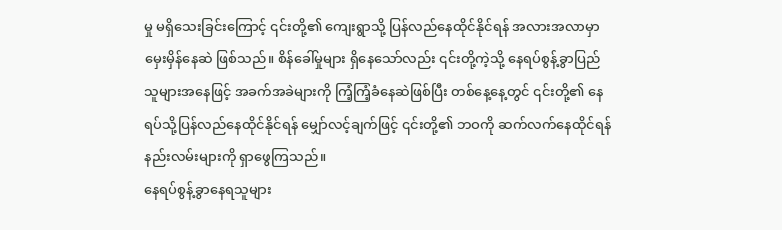မှု မရှိသေးခြင်းကြောင့် ၎င်းတို့၏ ကျေးရွာသို့ ပြန်လည်နေထိုင်နိုင်ရန် အလားအလာမှာ မှေးမှိန်နေဆဲ ဖြစ်သည်။ စိန်ခေါ်မှုများ ရှိနေသော်လည်း ၎င်းတို့ကဲ့သို့ နေရပ်စွန့်ခွာပြည်သူများအနေဖြင့် အခက်အခဲများကို ကြံ့ကြံ့ခံနေဆဲဖြစ်ပြီး တစ်နေ့နေ့တွင် ၎င်းတို့၏ နေရပ်သို့ပြန်လည်နေထိုင်နိုင်ရန် မျှော်လင့်ချက်ဖြင့် ၎င်းတို့၏ ဘဝကို ဆက်လက်နေထိုင်ရန် နည်းလမ်းများကို ရှာဖွေကြသည်။
နေရပ်စွန့်ခွာနေရသူများ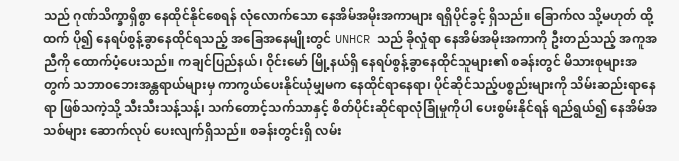သည် ဂုဏ်သိက္ခာရှိစွာ နေထိုင်နိုင်စေရန် လုံလောက်သော နေအိမ်အမိုးအကာများ ရရှိပိုင်ခွင့် ရှိသည်။ ခြောက်လ သို့မဟုတ် ထို့ထက် ပို၍ နေရပ်စွန့်ခွာနေထိုင်ရသည့် အခြေအနေမျိုးတွင် UNHCR သည် ခိုလှုံရာ နေအိမ်အမိုးအကာကို ဦးတည်သည့် အကူအညီကို ထောက်ပံ့ပေးသည်။ ကချင်ပြည်နယ်၊ ဝိုင်းမော် မြို့နယ်ရှိ နေရပ်စွန့်ခွာနေထိုင်သူများ၏ စခန်းတွင် မိသားစုများအတွက် သဘာ၀ဘေးအန္တရာယ်များမှ ကာကွယ်ပေးနိုင်ယုံမျှမက နေထိုင်ရာနေရာ၊ ပိုင်ဆိုင်သည့်ပစ္စည်းများကို သိမ်းဆည်းရာနေရာ ဖြစ်သကဲ့သို့ သီးသီးသန့်သန့်၊ သက်တောင့်သက်သာနှင့် စိတ်ပိုင်းဆိုင်ရာလုံခြုံမှုကိုပါ ပေးစွမ်းနိုင်ရန် ရည်ရွယ်၍ နေအိမ်အသစ်များ ဆောက်လုပ် ပေးလျက်ရှိသည်။ စခန်းတွင်းရှိ လမ်း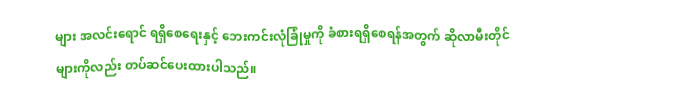များ အလင်းရောင် ရရှိစေရေးနှင့် ဘေးကင်းလုံခြုံမှုကို ခံစားရရှိစေရန်အတွက် ဆိုလာမီးတိုင်များကိုလည်း တပ်ဆင်ပေးထားပါသည်။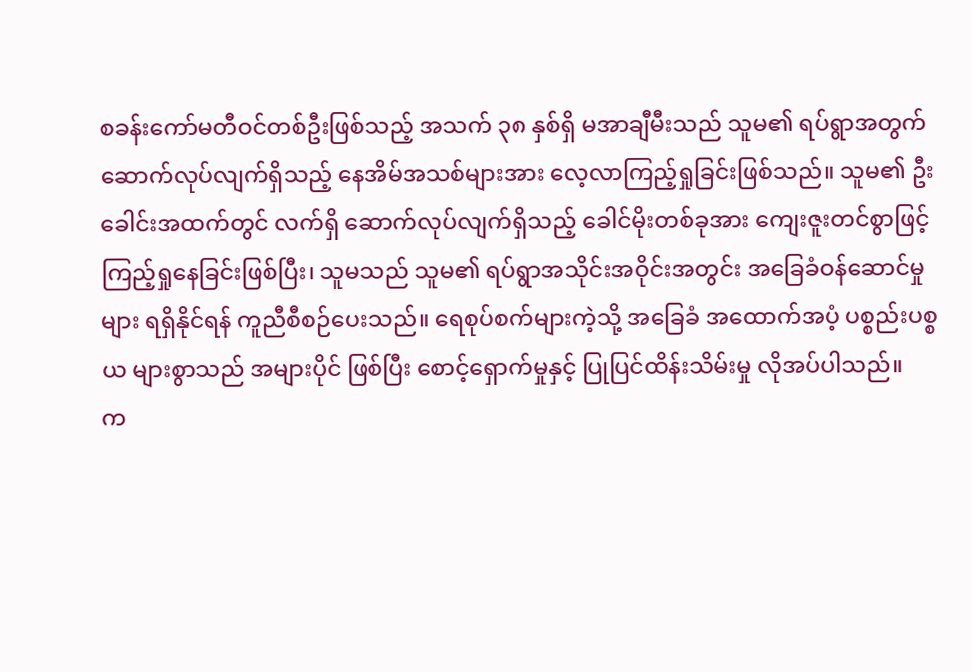စခန်းကော်မတီဝင်တစ်ဦးဖြစ်သည့် အသက် ၃၈ နှစ်ရှိ မအာချီမီးသည် သူမ၏ ရပ်ရွာအတွက် ဆောက်လုပ်လျက်ရှိသည့် နေအိမ်အသစ်များအား လေ့လာကြည့်ရှုခြင်းဖြစ်သည်။ သူမ၏ ဦးခေါင်းအထက်တွင် လက်ရှိ ဆောက်လုပ်လျက်ရှိသည့် ခေါင်မိုးတစ်ခုအား ကျေးဇူးတင်စွာဖြင့် ကြည့်ရှုနေခြင်းဖြစ်ပြီး၊ သူမသည် သူမ၏ ရပ်ရွာအသိုင်းအဝိုင်းအတွင်း အခြေခံဝန်ဆောင်မှုများ ရရှိနိုင်ရန် ကူညီစီစဉ်ပေးသည်။ ရေစုပ်စက်များကဲ့သို့ အခြေခံ အထောက်အပံ့ ပစ္စည်းပစ္စယ များစွာသည် အများပိုင် ဖြစ်ပြီး စောင့်ရှောက်မှုနှင့် ပြုပြင်ထိန်းသိမ်းမှု လိုအပ်ပါသည်။
က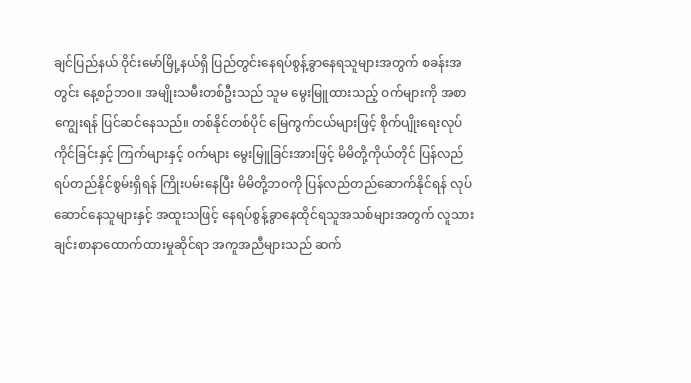ချင်ပြည်နယ် ဝိုင်းမော်မြို့နယ်ရှိ ပြည်တွင်းနေရပ်စွန့်ခွာနေရသူများအတွက် စခန်းအတွင်း နေ့စဉ်ဘဝ။ အမျိုးသမီးတစ်ဦးသည် သူမ မွေးမြူထားသည့် ဝက်များကို အစာကျွေးရန် ပြင်ဆင်နေသည်။ တစ်နိုင်တစ်ပိုင် မြေကွက်ငယ်များဖြင့် စိုက်ပျိုးရေးလုပ်ကိုင်ခြင်းနှင့် ကြက်များနှင့် ၀က်များ မွေးမြူခြင်းအားဖြင့် မိမိတို့ကိုယ်တိုင် ပြန်လည်ရပ်တည်နိုင်စွမ်းရှိရန် ကြိုးပမ်းနေပြီး မိမိတို့ဘ၀ကို ပြန်လည်တည်ဆောက်နိုင်ရန် လုပ်ဆောင်နေသူများနှင့် အထူးသဖြင့် နေရပ်စွန့်ခွာနေထိုင်ရသူအသစ်များအတွက် လူသားချင်းစာနာထောက်ထားမှုဆိုင်ရာ အကူအညီများသည် ဆက်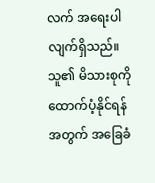လက် အရေးပါလျက်ရှိသည်။
သူ၏ မိသားစုကို ထောက်ပံ့နိုင်ရန်အတွက် အခြေခံ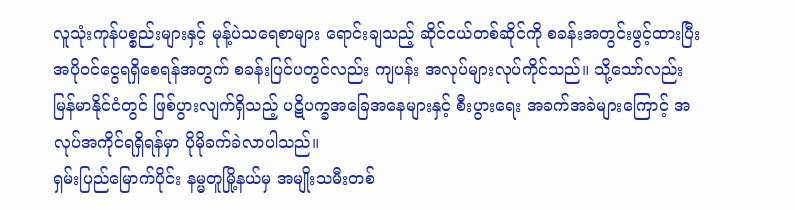လူသုံးကုန်ပစ္စည်းများနှင့် မုန့်ပဲသရေစာများ ရောင်းချသည့် ဆိုင်ငယ်တစ်ဆိုင်ကို စခန်းအတွင်းဖွင့်ထားပြီး အပိုဝင်ငွေရရှိစေရန်အတွက် စခန်းပြင်ပတွင်လည်း ကျပန်း အလုပ်များလုပ်ကိုင်သည်။ သို့သော်လည်း မြန်မာနိုင်ငံတွင် ဖြစ်ပွားလျက်ရှိသည့် ပဋိပက္ခအခြေအနေများနှင့် စီးပွားရေး အခက်အခဲများကြောင့် အလုပ်အကိုင်ရရှိရန်မှာ ပိုမိုခက်ခဲလာပါသည်။
ရှမ်းပြည်မြောက်ပိုင်း နမ္မတူမြို့နယ်မှ အမျိုးသမီးတစ်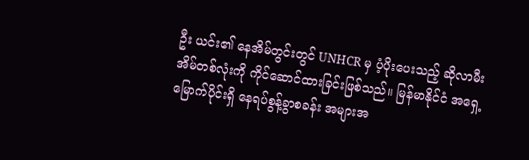ဦး ယင်း၏ နေအိမ်တွင်းတွင် UNHCR မှ ပံ့ပိုးပေးသည့် ဆိုလာမီးအိမ်တစ်လုံးကို ကိုင်ဆောင်ထားခြင်းဖြစ်သည်။ မြန်မာနိုင်ငံ အရှေ့မြောက်ပိုင်းရှိ နေရပ်စွန့်ခွာစခန်း အများအ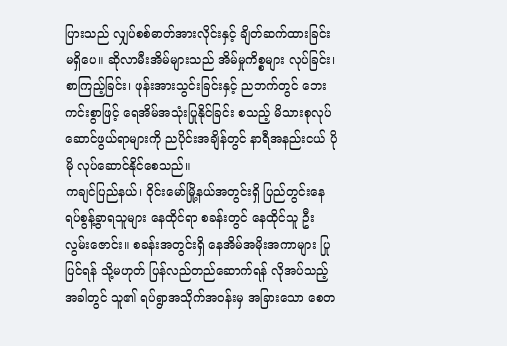ပြားသည် လျှပ်စစ်ဓာတ်အားလိုင်းနှင့် ချိတ်ဆက်ထားခြင်း မရှိပေ။ ဆိုလာမီးအိမ်များသည် အိမ်မှုကိစ္စများ လုပ်ခြင်း၊ စာကြည့်ခြင်း၊ ဖုန်းအားသွင်းခြင်းနှင့် ညဘက်တွင် ဘေးကင်းစွာဖြင့် ရေအိမ်အသုံးပြုနိုင်ခြင်း စသည့် မိသားစုလုပ်ဆောင်ဖွယ်ရာများကို ညပိုင်းအချိန်တွင် နာရီအနည်းငယ် ပိုမို လုပ်ဆောင်နိုင်စေသည်။
ကချင်ပြည်နယ်၊ ဝိုင်းမော်မြို့နယ်အတွင်းရှိ ပြည်တွင်းနေရပ်စွန့်ခွာရသူများ နေထိုင်ရာ စခန်းတွင် နေထိုင်သူ ဦးလွမ်းဇောင်း။ စခန်းအတွင်းရှိ နေအိမ်အမိုးအကာများ ပြုပြင်ရန် သို့မဟုတ် ပြန်လည်တည်ဆောက်ရန် လိုအပ်သည့်အခါတွင် သူ၏ ရပ်ရွာအသိုက်အ၀န်းမှ အခြားသော စေတ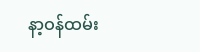နာ့ဝန်ထမ်း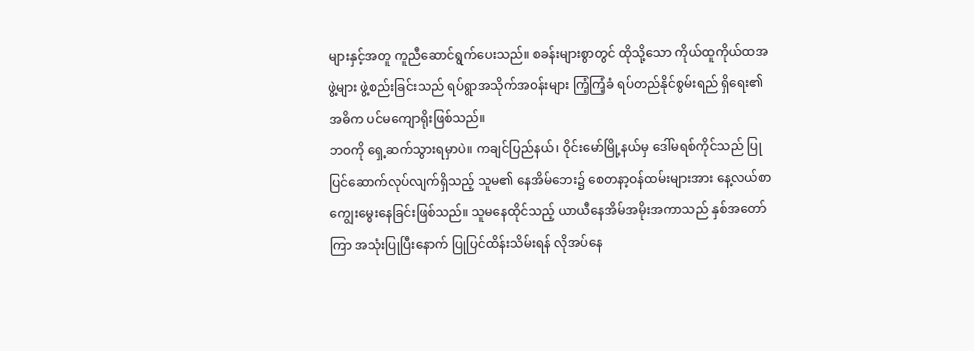များနှင့်အတူ ကူညီဆောင်ရွက်ပေးသည်။ စခန်းများစွာတွင် ထိုသို့သော ကိုယ်ထူကိုယ်ထအဖွဲ့များ ဖွဲ့စည်းခြင်းသည် ရပ်ရွာအသိုက်အ၀န်းများ ကြံ့ကြံ့ခံ ရပ်တည်နိုင်စွမ်းရည် ရှိရေး၏ အဓိက ပင်မကျောရိုးဖြစ်သည်။
ဘဝကို ရှေ့ဆက်သွားရမှာပဲ။ ကချင်ပြည်နယ်၊ ဝိုင်းမော်မြို့နယ်မှ ဒေါ်မရစ်ကိုင်သည် ပြုပြင်ဆောက်လုပ်လျက်ရှိသည့် သူမ၏ နေအိမ်ဘေး၌ စေတနာ့ဝန်ထမ်းများအား နေ့လယ်စာ ကျွေးမွေးနေခြင်းဖြစ်သည်။ သူမနေထိုင်သည့် ယာယီနေအိမ်အမိုးအကာသည် နှစ်အတော်ကြာ အသုံးပြုပြီးနောက် ပြုပြင်ထိန်းသိမ်းရန် လိုအပ်နေ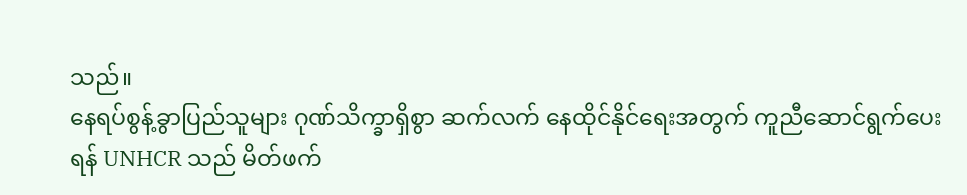သည်။
နေရပ်စွန့်ခွာပြည်သူများ ဂုဏ်သိက္ခာရှိစွာ ဆက်လက် နေထိုင်နိုင်ရေးအတွက် ကူညီဆောင်ရွက်ပေးရန် UNHCR သည် မိတ်ဖက်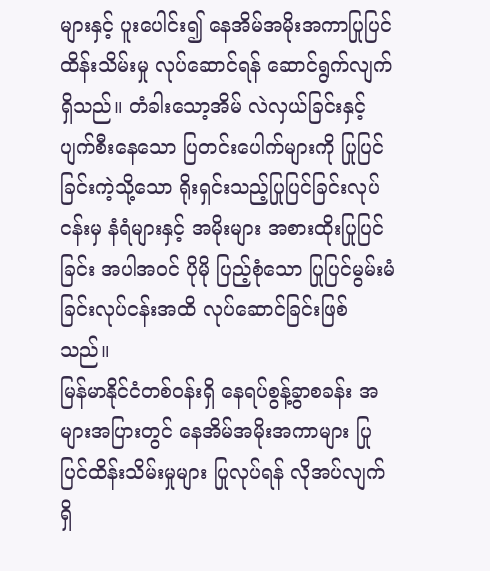များနှင့် ပူးပေါင်း၍ နေအိမ်အမိုးအကာပြုပြင်ထိန်းသိမ်းမှု လုပ်ဆောင်ရန် ဆောင်ရွက်လျက်ရှိသည်။ တံခါးသော့အိမ် လဲလှယ်ခြင်းနှင့် ပျက်စီးနေသော ပြတင်းပေါက်များကို ပြုပြင်ခြင်းကဲ့သို့သော ရိုးရှင်းသည့်ပြုပြင်ခြင်းလုပ်ငန်းမှ နံရံများနှင့် အမိုးများ အစားထိုးပြုပြင်ခြင်း အပါအဝင် ပိုမို ပြည့်စုံသော ပြုပြင်မွမ်းမံခြင်းလုပ်ငန်းအထိ လုပ်ဆောင်ခြင်းဖြစ်သည်။
မြန်မာနိုင်ငံတစ်ဝန်းရှိ နေရပ်စွန့်ခွာစခန်း အများအပြားတွင် နေအိမ်အမိုးအကာများ ပြုပြင်ထိန်းသိမ်းမှုများ ပြုလုပ်ရန် လိုအပ်လျက်ရှိ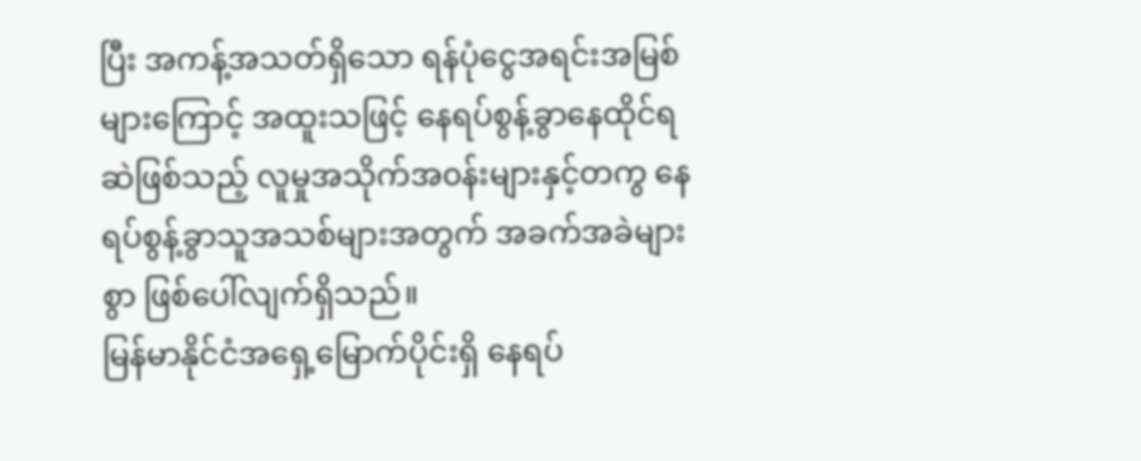ပြီး အကန့်အသတ်ရှိသော ရန်ပုံငွေအရင်းအမြစ်များကြောင့် အထူးသဖြင့် နေရပ်စွန့်ခွာနေထိုင်ရဆဲဖြစ်သည့် လူမှုအသိုက်အ၀န်းများနှင့်တကွ နေရပ်စွန့်ခွာသူအသစ်များအတွက် အခက်အခဲများစွာ ဖြစ်ပေါ်လျက်ရှိသည်။
မြန်မာနိုင်ငံအရှေ့မြောက်ပိုင်းရှိ နေရပ်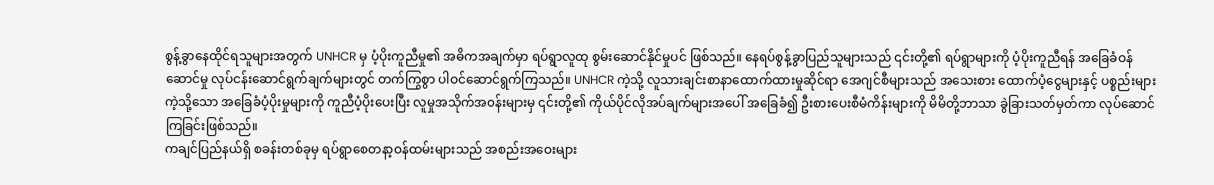စွန့်ခွာနေထိုင်ရသူများအတွက် UNHCR မှ ပံ့ပိုးကူညီမှု၏ အဓိကအချက်မှာ ရပ်ရွာလူထု စွမ်းဆောင်နိုင်မှုပင် ဖြစ်သည်။ နေရပ်စွန့်ခွာပြည်သူများသည် ၎င်းတို့၏ ရပ်ရွာများကို ပံ့ပိုးကူညီရန် အခြေခံဝန်ဆောင်မှု လုပ်ငန်းဆောင်ရွက်ချက်များတွင် တက်ကြွစွာ ပါဝင်ဆောင်ရွက်ကြသည်။ UNHCR ကဲ့သို့ လူသားချင်းစာနာထောက်ထားမှုဆိုင်ရာ အေဂျင်စီများသည် အသေးစား ထောက်ပံ့ငွေများနှင့် ပစ္စည်းများကဲ့သို့သော အခြေခံပံ့ပိုးမှုများကို ကူညီပံ့ပိုးပေးပြီး လူမှုအသိုက်အ၀န်းများမှ ၎င်းတို့၏ ကိုယ်ပိုင်လိုအပ်ချက်များအပေါ် အခြေခံ၍ ဦးစားပေးစီမံကိန်းများကို မိမိတို့ဘာသာ ခွဲခြားသတ်မှတ်ကာ လုပ်ဆောင်ကြခြင်းဖြစ်သည်။
ကချင်ပြည်နယ်ရှိ စခန်းတစ်ခုမှ ရပ်ရွာစေတနာ့ဝန်ထမ်းများသည် အစည်းအဝေးများ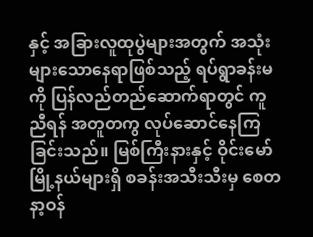နှင့် အခြားလူထုပွဲများအတွက် အသုံးများသောနေရာဖြစ်သည့် ရပ်ရွာခန်းမကို ပြန်လည်တည်ဆောက်ရာတွင် ကူညီရန် အတူတကွ လုပ်ဆောင်နေကြခြင်းသည်။ မြစ်ကြီးနားနှင့် ဝိုင်းမော်မြို့နယ်များရှိ စခန်းအသီးသီးမှ စေတနာ့ဝန်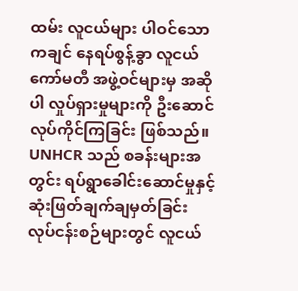ထမ်း လူငယ်များ ပါဝင်သော ကချင် နေရပ်စွန့်ခွာ လူငယ်ကော်မတီ အဖွဲ့ဝင်များမှ အဆိုပါ လှုပ်ရှားမှုများကို ဦးဆောင်လုပ်ကိုင်ကြခြင်း ဖြစ်သည်။ UNHCR သည် စခန်းများအတွင်း ရပ်ရွာခေါင်းဆောင်မှုနှင့် ဆုံးဖြတ်ချက်ချမှတ်ခြင်း လုပ်ငန်းစဉ်များတွင် လူငယ်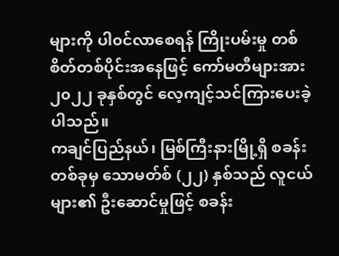များကို ပါ၀င်လာစေရန် ကြိုးပမ်းမှု တစ်စိတ်တစ်ပိုင်းအနေဖြင့် ကော်မတီများအား ၂၀၂၂ ခုနှစ်တွင် လေ့ကျင့်သင်ကြားပေးခဲ့ပါသည်။
ကချင်ပြည်နယ်၊ မြစ်ကြီးနားမြို့ရှိ စခန်းတစ်ခုမှ သောမတ်စ် (၂၂) နှစ်သည် လူငယ်များ၏ ဦးဆောင်မှုဖြင့် စခန်း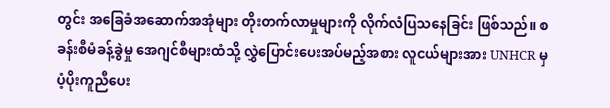တွင်း အခြေခံအဆောက်အအုံများ တိုးတက်လာမှုများကို လိုက်လံပြသနေခြင်း ဖြစ်သည်။ စခန်းစီမံခန့်ခွဲမှု အေဂျင်စီများထံသို့ လွှဲပြောင်းပေးအပ်မည့်အစား လူငယ်များအား UNHCR မှ ပံ့ပိုးကူညီပေး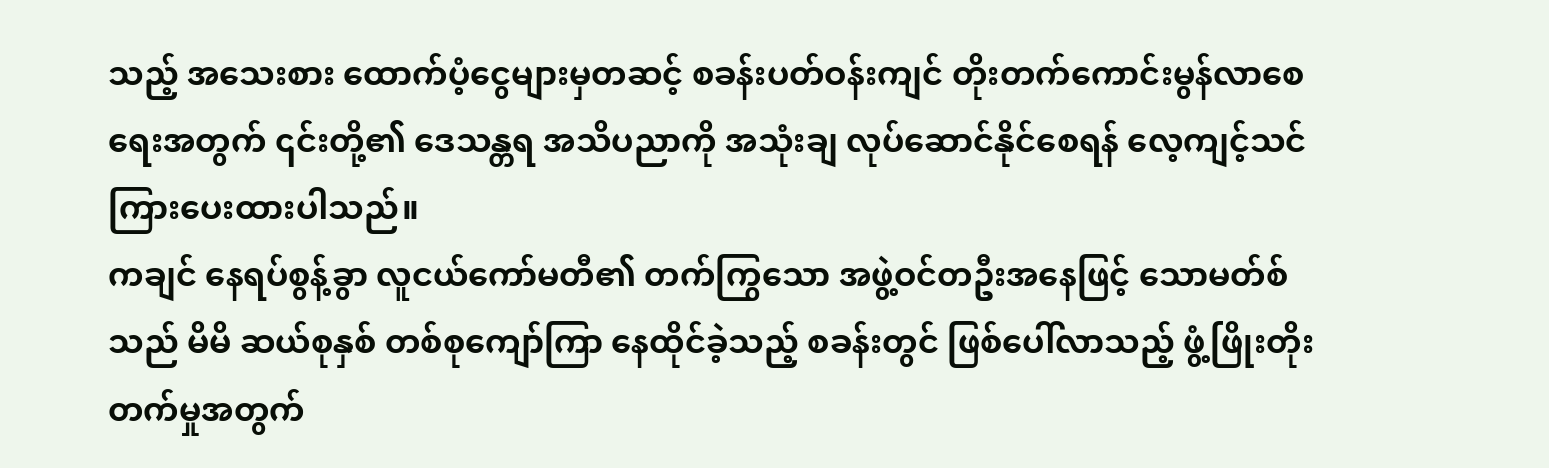သည့် အသေးစား ထောက်ပံ့ငွေများမှတဆင့် စခန်းပတ်ဝန်းကျင် တိုးတက်ကောင်းမွန်လာစေရေးအတွက် ၎င်းတို့၏ ဒေသန္တရ အသိပညာကို အသုံးချ လုပ်ဆောင်နိုင်စေရန် လေ့ကျင့်သင်ကြားပေးထားပါသည်။
ကချင် နေရပ်စွန့်ခွာ လူငယ်ကော်မတီ၏ တက်ကြွသော အဖွဲ့ဝင်တဦးအနေဖြင့် သောမတ်စ်သည် မိမိ ဆယ်စုနှစ် တစ်စုကျော်ကြာ နေထိုင်ခဲ့သည့် စခန်းတွင် ဖြစ်ပေါ်လာသည့် ဖွံ့ဖြိုးတိုးတက်မှုအတွက်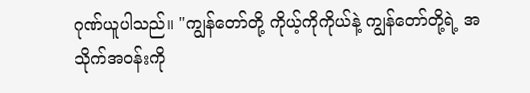ဂုဏ်ယူပါသည်။ "ကျွန်တော်တို့ ကိုယ့်ကိုကိုယ်နဲ့ ကျွန်တော်တို့ရဲ့ အသိုက်အဝန်းကို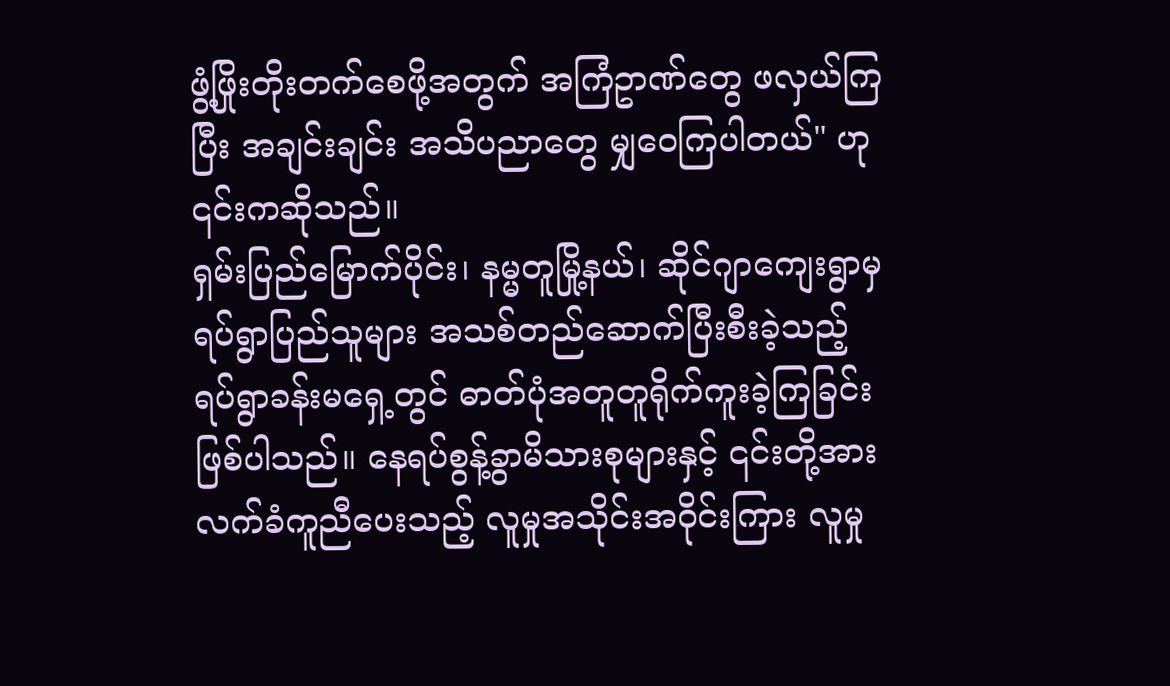ဖွံ့ဖြိုးတိုးတက်စေဖို့အတွက် အကြံဥာဏ်တွေ ဖလှယ်ကြပြီး အချင်းချင်း အသိပညာတွေ မျှဝေကြပါတယ်" ဟု ၎င်းကဆိုသည်။
ရှမ်းပြည်မြောက်ပိုင်း၊ နမ္မတူမြို့နယ်၊ ဆိုင်ဂျာကျေးရွာမှ ရပ်ရွာပြည်သူများ အသစ်တည်ဆောက်ပြီးစီးခဲ့သည့် ရပ်ရွာခန်းမရှေ့တွင် ဓာတ်ပုံအတူတူရိုက်ကူးခဲ့ကြခြင်း ဖြစ်ပါသည်။ နေရပ်စွန့်ခွာမိသားစုများနှင့် ၎င်းတို့အား လက်ခံကူညီပေးသည့် လူမှုအသိုင်းအဝိုင်းကြား လူမှု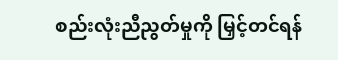စည်းလုံးညီညွတ်မှုကို မြှင့်တင်ရန်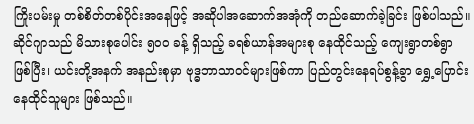ကြိုးပမ်းမှု တစ်စိတ်တစ်ပိုင်းအနေဖြင့် အဆိုပါအဆောက်အအုံကို တည်ဆောက်ခဲ့ခြင်း ဖြစ်ပါသည်။ ဆိုင်ဂျာသည် မိသားစုပေါင်း ၅၀၀ ခန့် ရှိသည့် ခရစ်ယာန်အများစု နေထိုင်သည့် ကျေးရွာတစ်ရွာ ဖြစ်ပြီး၊ ယင်းတို့အနက် အနည်းစုမှာ ဗုဒ္ဓဘာသာဝင်များဖြစ်ကာ ပြည်တွင်းနေရပ်စွန့်ခွာ ရွှေ့ပြောင်းနေထိုင်သူများ ဖြစ်သည်။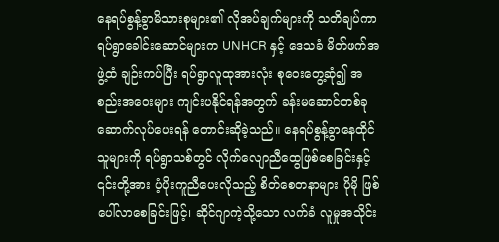နေရပ်စွန့်ခွာမိသားစုများ၏ လိုအပ်ချက်များကို သတိချပ်ကာ ရပ်ရွာခေါင်းဆောင်များက UNHCR နှင့် ဒေသခံ မိတ်ဖက်အဖွဲ့ထံ ချဉ်းကပ်ပြီး ရပ်ရွာလူထုအားလုံး စုဝေးတွေ့ဆုံ၍ အစည်းအဝေးများ ကျင်းပနိုင်ရန်အတွက် ခန်းမဆောင်တစ်ခု ဆောက်လုပ်ပေးရန် တောင်းဆိုခဲ့သည်။ နေရပ်စွန့်ခွာနေထိုင်သူများကို ရပ်ရွာသစ်တွင် လိုက်လျောညီထွေဖြစ်စေခြင်းနှင့် ၎င်းတို့အား ပံ့ပိုးကူညီပေးလိုသည့် စိတ်စေတနာများ ပိုမို ဖြစ်ပေါ်လာစေခြင်းဖြင့်၊ ဆိုင်ဂျာကဲ့သို့သော လက်ခံ လူမှုအသိုင်း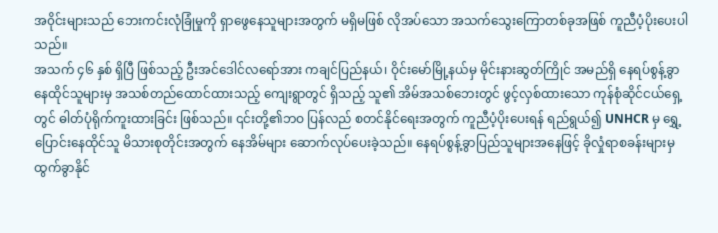အ၀ိုင်းများသည် ဘေးကင်းလုံခြုံမှုကို ရှာဖွေနေသူများအတွက် မရှိမဖြစ် လိုအပ်သော အသက်သွေးကြောတစ်ခုအဖြစ် ကူညီပံ့ပိုးပေးပါသည်။
အသက် ၄၆ နှစ် ရှိပြီ ဖြစ်သည့် ဦးအင်ဒေါင်လရော်အား ကချင်ပြည်နယ်၊ ဝိုင်းမော်မြို့နယ်မှ မိုင်းနားဆွတ်ကြိုင် အမည်ရှိ နေရပ်စွန့်ခွာနေထိုင်သူများမှ အသစ်တည်ထောင်ထားသည့် ကျေးရွာတွင် ရှိသည့် သူ၏ အိမ်အသစ်ဘေးတွင် ဖွင့်လှစ်ထားသော ကုန်စုံဆိုင်ငယ်ရှေ့တွင် ဓါတ်ပုံရိုက်ကူးထားခြင်း ဖြစ်သည်။ ၎င်းတို့၏ဘဝ ပြန်လည် စတင်နိုင်ရေးအတွက် ကူညီပံ့ပိုးပေးရန် ရည်ရွယ်၍ UNHCR မှ ရွှေ့ပြောင်းနေထိုင်သူ မိသားစုတိုင်းအတွက် နေအိမ်များ ဆောက်လုပ်ပေးခဲ့သည်။ နေရပ်စွန့်ခွာပြည်သူများအနေဖြင့် ခိုလှုံရာစခန်းများမှ ထွက်ခွာနိုင်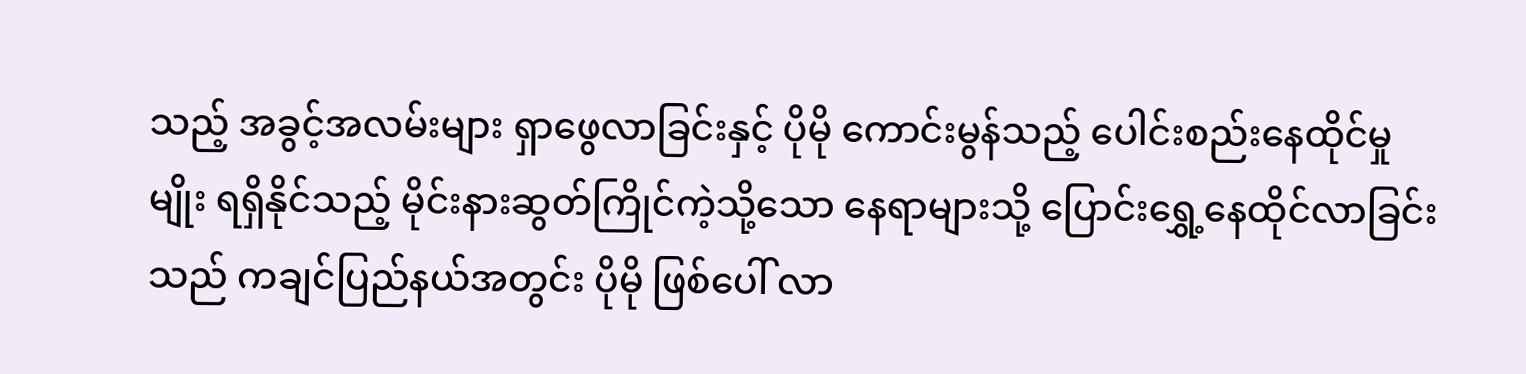သည့် အခွင့်အလမ်းများ ရှာဖွေလာခြင်းနှင့် ပိုမို ကောင်းမွန်သည့် ပေါင်းစည်းနေထိုင်မှုမျိုး ရရှိနိုင်သည့် မိုင်းနားဆွတ်ကြိုင်ကဲ့သို့သော နေရာများသို့ ပြောင်းရွှေ့နေထိုင်လာခြင်းသည် ကချင်ပြည်နယ်အတွင်း ပိုမို ဖြစ်ပေါ် လာ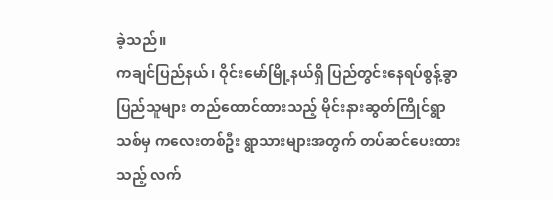ခဲ့သည်။
ကချင်ပြည်နယ်၊ ဝိုင်းမော်မြို့နယ်ရှိ ပြည်တွင်းနေရပ်စွန့်ခွာပြည်သူများ တည်ထောင်ထားသည့် မိုင်းနားဆွတ်ကြိုင်ရွာသစ်မှ ကလေးတစ်ဦး ရွာသားများအတွက် တပ်ဆင်ပေးထားသည့် လက်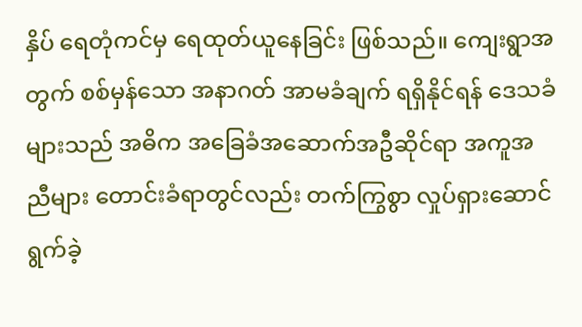နှိပ် ရေတုံကင်မှ ရေထုတ်ယူနေခြင်း ဖြစ်သည်။ ကျေးရွာအတွက် စစ်မှန်သော အနာဂတ် အာမခံချက် ရရှိနိုင်ရန် ဒေသခံများသည် အဓိက အခြေခံအဆောက်အဦဆိုင်ရာ အကူအညီများ တောင်းခံရာတွင်လည်း တက်ကြွစွာ လှုပ်ရှားဆောင်ရွက်ခဲ့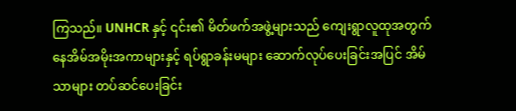ကြသည်။ UNHCR နှင့် ၎င်း၏ မိတ်ဖက်အဖွဲ့များသည် ကျေးရွာလူထုအတွက် နေအိမ်အမိုးအကာများနှင့် ရပ်ရွာခန်းမများ ဆောက်လုပ်ပေးခြင်းအပြင် အိမ်သာများ တပ်ဆင်ပေးခြင်း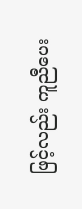ဖြင့်လည်း ကူညီပေး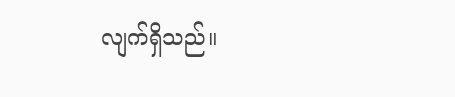လျက်ရှိသည်။